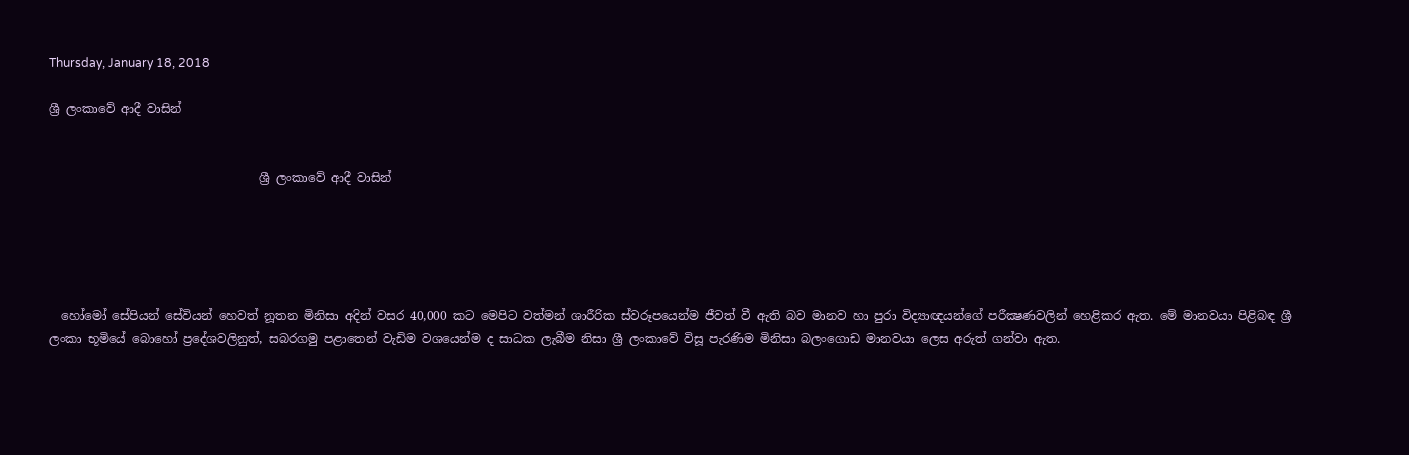Thursday, January 18, 2018

ශ්‍රී ලංකාවේ ආදී වාසින්


                                   ශ්‍රී ලංකාවේ ආදී වාසින්





  හෝමෝ සේපියන් සේවියන් හෙවත් නූතන මිනිසා අදින් වසර 40,000 කට මෙපිට වත්මන් ශාරීරික ස්‌වරූපයෙන්ම ජීවත් වී ඇති බව මානව හා පුරා විද්‍යාඥයන්ගේ පරීක්‍ෂණවලින් හෙළිකර ඇත. මේ මානවයා පිළිබඳ ශ්‍රී ලංකා භූමියේ බොහෝ ප්‍රදේශවලිනුත්, සබරගමු පළාතෙන් වැඩිම වශයෙන්ම ද සාධක ලැබීම නිසා ශ්‍රී ලංකාවේ විසූ පැරණිම මිනිසා බලංගොඩ මානවයා ලෙස අරුත් ගන්වා ඇත.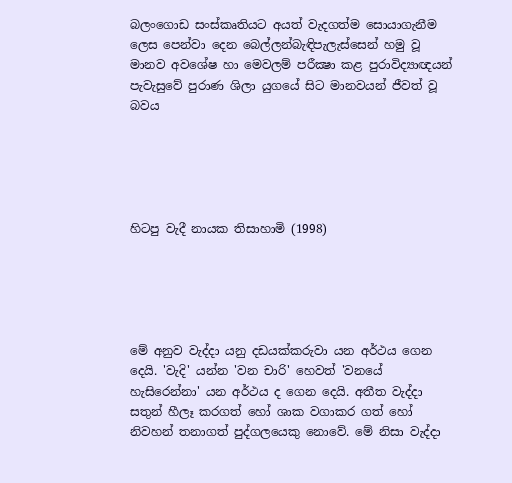බලංගොඩ සංස්‌කෘතියට අයත් වැදගත්ම සොයාගැනීම ලෙස පෙන්වා දෙන බෙල්ලන්බැඳිපැලැස්‌සෙන් හමු වූ මානව අවශේෂ හා මෙවලම් පරීක්‍ෂා කළ පුරාවිද්‍යාඥයන් පැවැසුවේ පුරාණ ශිලා යුගයේ සිට මානවයන් ජීවත් වූ බවය





හිටපු වැදී නායක තිසාහාමි (1998)





මේ අනුව වැද්දා යනු දඩයක්‌කරුවා යන අර්ථය ගෙන දෙයි. 'වැදි' යන්න 'වන චාරි' හෙවත් 'වනයේ හැසිරෙන්නා' යන අර්ථය ද ගෙන දෙයි. අතීත වැද්දා සතුන් හීලෑ කරගත් හෝ ශාක වගාකර ගත් හෝ නිවහන් තනාගත් පුද්ගලයෙකු නොවේ. මේ නිසා වැද්දා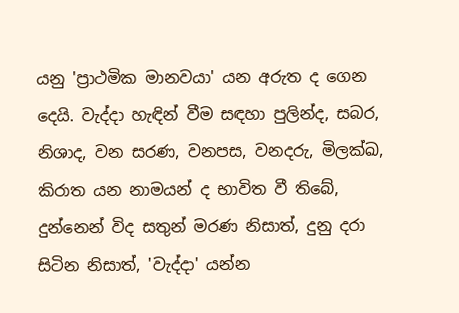යනු 'ප්‍රාථමික මානවයා' යන අරුත ද ගෙන දෙයි. වැද්දා හැඳින් වීම සඳහා පුලින්ද, සබර, නිශාද, වන සරණ, වනපස, වනදරු, මිලක්‌ඛ, කිරාත යන නාමයන් ද භාවිත වී තිබේ, දුන්නෙන් විද සතුන් මරණ නිසාත්, දුනු දරා සිටින නිසාත්, 'වැද්දා' යන්න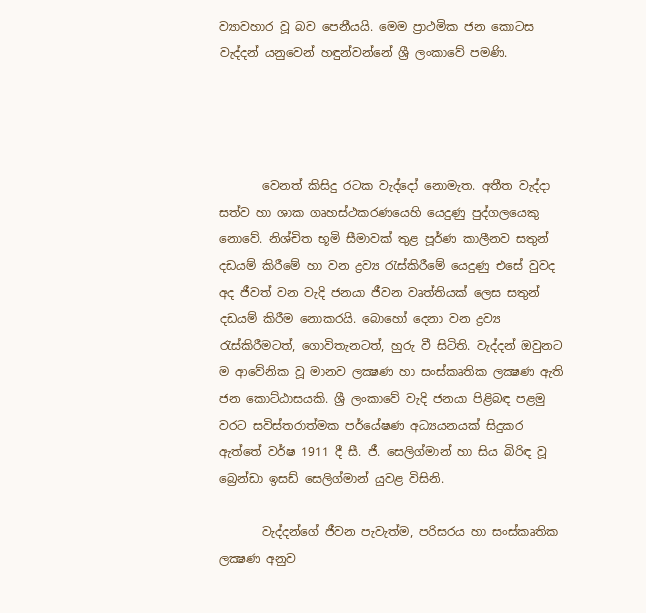ව්‍යාවහාර වූ බව පෙනීයයි. මෙම ප්‍රාථමික ජන කොටස වැද්දන් යනුවෙන් හඳුන්වන්නේ ශ්‍රී ලංකාවේ පමණි.




       වෙනත් කිසිදු රටක වැද්දෝ නොමැත. අතීත වැද්දා සත්ව හා ශාක ගෘහස්‌ථකරණයෙහි යෙදුණු පුද්ගලයෙකු නොවේ. නිශ්චිත භූමි සීමාවක්‌ තුළ පූර්ණ කාලීනව සතුන් දඩයම් කිරීමේ හා වන ද්‍රව්‍ය රැස්‌කිරීමේ යෙදුණු එසේ වුවද අද ජීවත් වන වැදි ජනයා ජීවන වෘත්තියක්‌ ලෙස සතුන් දඩයම් කිරීම නොකරයි. බොහෝ දෙනා වන ද්‍රව්‍ය රැස්‌කිරීමටත්, ගොවිතැනටත්, හුරු වී සිටිති. වැද්දන් ඔවුනට ම ආවේනික වූ මානව ලක්‍ෂණ හා සංස්‌කෘතික ලක්‍ෂණ ඇති ජන කොට්‌ඨාසයකි. ශ්‍රී ලංකාවේ වැදි ජනයා පිළිබඳ පළමු වරට සවිස්‌තරාත්මක පර්යේෂණ අධ්‍යයනයක්‌ සිදුකර ඇත්තේ වර්ෂ 1911 දී සී. ජී. සෙලිග්මාන් හා සිය බිරිඳ වූ බ්‍රෙන්ඩා ඉසඩ් සෙලිග්මාන් යුවළ විසිනි.

       වැද්දන්ගේ ජීවන පැවැත්ම, පරිසරය හා සංස්‌කෘතික ලක්‍ෂණ අනුව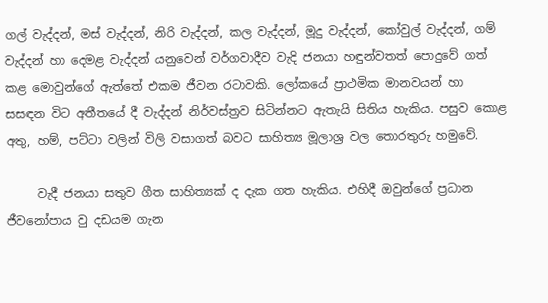ගල් වැද්දන්, මස්‌ වැද්දන්, නිරි වැද්දන්, කල වැද්දන්, මූදු වැද්දන්, කෝවුල් වැද්දන්, ගම් වැද්දන් හා දෙමළ වැද්දන් යනුවෙන් වර්ගවාදීව වැදි ජනයා හඳුන්වතත් පොදුවේ ගත් කළ මොවුන්ගේ ඇත්තේ එකම ජීවන රටාවකි. ලෝකයේ ප්‍රාථමික මානවයන් හා සසඳන විට අතීතයේ දී වැද්දන් නිර්වස්‌ත්‍රව සිටින්නට ඇතැයි සිතිය හැකිය. පසුව කොළ අතු, හම්, පට්‌ටා වලින් විලි වසාගත් බවට සාහිත්‍ය මූලාශ්‍ර වල තොරතුරු හමුවේ.

     වැදී ජනයා සතුව ගීත සාහිත්‍යක් ද දැක ගත හැකිය. එහිදී ඔවුන්ගේ ප්‍රධාන ජීවනෝපාය වු දඩයම ගැන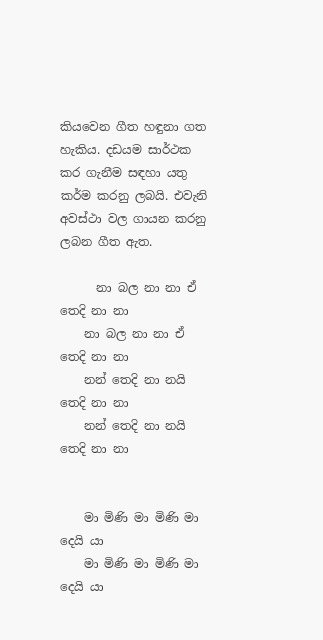කියවෙන ගීත හඳුනා ගත හැකිය. දඩයම සාර්ථක කර ගැනීම සඳහා යතු කර්ම කරනු ලබයි. එවැනි අවස්ථා වල ගායන කරනු ලබන ගීත ඇත.

      නා බල නා නා ඒ තෙදි නා නා
    නා බල නා නා ඒ තෙදි නා නා
    නන් තෙදි නා නයි තෙදි නා නා
    නන් තෙදි නා නයි තෙදි නා නා


    මා මිණි මා මිණි මා දෙයි යා
    මා මිණි මා මිණි මා දෙයි යා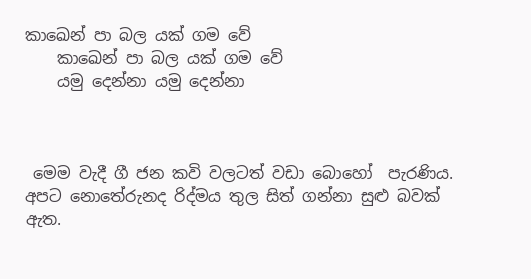කාඛෙන් පා බල යක් ගම වේ
    කාඛෙන් පා බල යක් ගම වේ
    යමු දෙන්නා යමු දෙන්නා



 මෙම වැදී ගී ජන කවි වලටත් වඩා බොහෝ  පැරණිය. අපට නොතේරුනද රිද්මය තුල සිත් ගන්නා සුළු බවක් ඇත.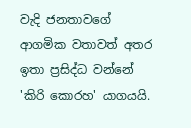වැදි ජනතාවගේ ආගමික වතාවත් අතර ඉතා ප්‍රසිද්ධ වන්නේ 'කිරි කොරහ' යාගයයි.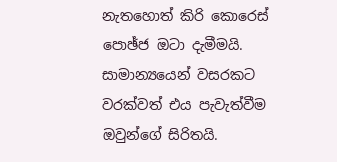නැතහොත් කිරි කොරෙස්‌ පොඡ්ජ ඔටා දැමීමයි. සාමාන්‍යයෙන් වසරකට වරක්‌වත් එය පැවැත්වීම ඔවුන්ගේ සිරිතයි.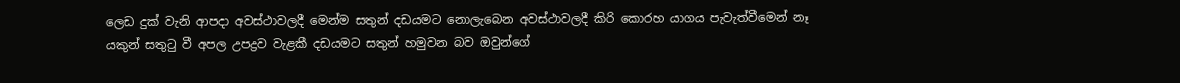ලෙඩ දුක්‌ වැනි ආපදා අවස්‌ථාවලදී මෙන්ම සතුන් දඩයමට නොලැබෙන අවස්‌ථාවලදී කිරි කොරහ යාගය පැවැත්වීමෙන් නෑ යකුන් සතුටු වී අපල උපද්‍රව වැළකී දඩයමට සතුන් හමුවන බව ඔවුන්ගේ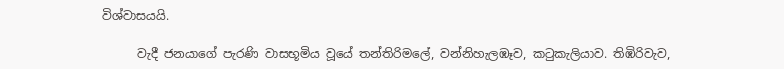විශ්වාසයයි.

      වැදී ජනයාගේ පැරණි වාසභූමිය වූයේ තන්තිරිමලේ, වන්නිහැලඹෑව, කටුකැලියාව. තිඹිරිවැව,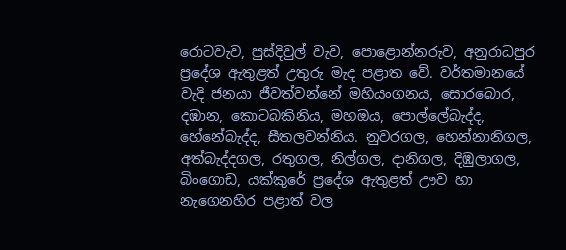රොටවැව, පුස්‌දිවුල් වැව, පොළොන්නරුව, අනුරාධපුර ප්‍රදේශ ඇතුළත් උතුරු මැද පළාත වේ. වර්තමානයේ වැදි ජනයා ජීවත්වන්නේ මහියංගනය, සොරබොර, දඹාන, කොටබකිනිය, මහඔය, පොල්ලේබැද්ද, හේනේබැද්ද, සීතලවන්නිය. නුවරගල, හෙන්නානිගල, අත්බැද්දගල, රතුගල, නිල්ගල, දානිගල, දිඹුලාගල, බිංගොඩ, යක්‌කුරේ ප්‍රදේශ ඇතුළත් ඌව හා නැගෙනහිර පළාත් වල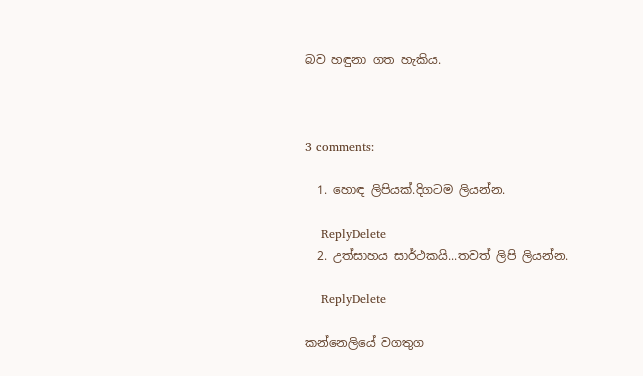බව හඳුනා ගත හැකිය.



3 comments:

  1. හොඳ ලිපියක්.දිගටම ලියන්න.

    ReplyDelete
  2. උත්සාහය සාර්ථකයි...තවත් ලිපි ලියන්න.

    ReplyDelete

කන්නෙලියේ වගතුග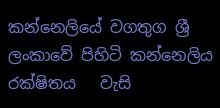කන්නෙලියේ වගතුග ශ්‍රී ලංකාවේ පිහිටි කන්නෙලිය රක්ෂිතය   වැසි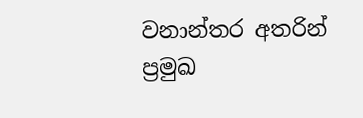වනාන්තර අතරින් ප්‍රමුඛ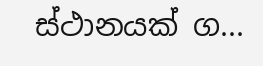ස්ථානයක් ග...